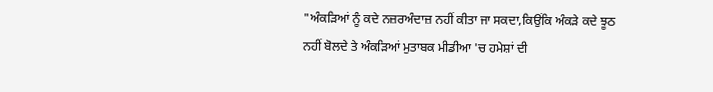"ਅੰਕੜਿਆਂ ਨੂੰ ਕਦੇ ਨਜ਼ਰਅੰਦਾਜ਼ ਨਹੀਂ ਕੀਤਾ ਜਾ ਸਕਦਾ,ਕਿਉਂਕਿ ਅੰਕੜੇ ਕਦੇ ਝੂਠ ਨਹੀਂ ਬੋਲਦੇ ਤੇ ਅੰਕੜਿਆਂ ਮੁਤਾਬਕ ਮੀਡੀਆ 'ਚ ਹਮੇਸ਼ਾਂ ਦੀ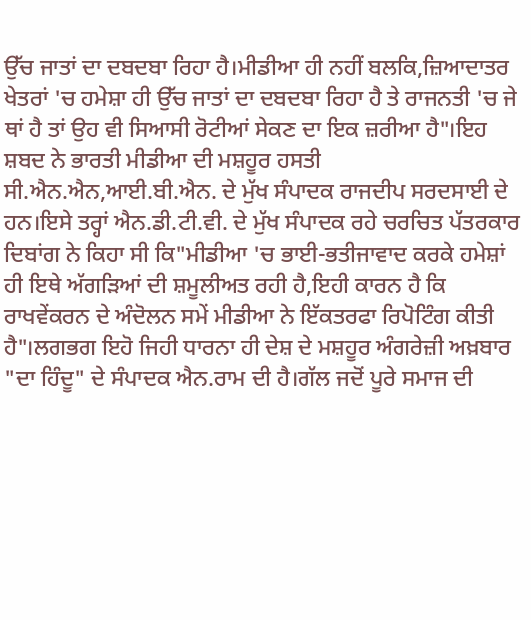ਉੱਚ ਜਾਤਾਂ ਦਾ ਦਬਦਬਾ ਰਿਹਾ ਹੈ।ਮੀਡੀਆ ਹੀ ਨਹੀਂ ਬਲਕਿ,ਜ਼ਿਆਦਾਤਰ ਖੇਤਰਾਂ 'ਚ ਹਮੇਸ਼ਾ ਹੀ ਉੱਚ ਜਾਤਾਂ ਦਾ ਦਬਦਬਾ ਰਿਹਾ ਹੈ ਤੇ ਰਾਜਨਤੀ 'ਚ ਜੇ ਥਾਂ ਹੈ ਤਾਂ ਉਹ ਵੀ ਸਿਆਸੀ ਰੋਟੀਆਂ ਸੇਕਣ ਦਾ ਇਕ ਜ਼ਰੀਆ ਹੈ"।ਇਹ ਸ਼ਬਦ ਨੇ ਭਾਰਤੀ ਮੀਡੀਆ ਦੀ ਮਸ਼ਹੂਰ ਹਸਤੀ ਸੀ.ਐਨ.ਐਨ,ਆਈ.ਬੀ.ਐਨ. ਦੇ ਮੁੱਖ ਸੰਪਾਦਕ ਰਾਜਦੀਪ ਸਰਦਸਾਈ ਦੇ ਹਨ।ਇਸੇ ਤਰ੍ਹਾਂ ਐਨ.ਡੀ.ਟੀ.ਵੀ. ਦੇ ਮੁੱਖ ਸੰਪਾਦਕ ਰਹੇ ਚਰਚਿਤ ਪੱਤਰਕਾਰ ਦਿਬਾਂਗ ਨੇ ਕਿਹਾ ਸੀ ਕਿ"ਮੀਡੀਆ 'ਚ ਭਾਈ-ਭਤੀਜਾਵਾਦ ਕਰਕੇ ਹਮੇਸ਼ਾਂ ਹੀ ਇਥੇ ਅੱਗੜਿਆਂ ਦੀ ਸ਼ਮੂਲੀਅਤ ਰਹੀ ਹੈ,ਇਹੀ ਕਾਰਨ ਹੈ ਕਿ ਰਾਖਵੇਂਕਰਨ ਦੇ ਅੰਦੋਲਨ ਸਮੇਂ ਮੀਡੀਆ ਨੇ ਇੱਕਤਰਫਾ ਰਿਪੋਟਿੰਗ ਕੀਤੀ ਹੈ"।ਲਗਭਗ ਇਹੋ ਜਿਹੀ ਧਾਰਨਾ ਹੀ ਦੇਸ਼ ਦੇ ਮਸ਼ਹੂਰ ਅੰਗਰੇਜ਼ੀ ਅਖ਼ਬਾਰ "ਦਾ ਹਿੰਦੂ" ਦੇ ਸੰਪਾਦਕ ਐਨ.ਰਾਮ ਦੀ ਹੈ।ਗੱਲ ਜਦੋਂ ਪੂਰੇ ਸਮਾਜ ਦੀ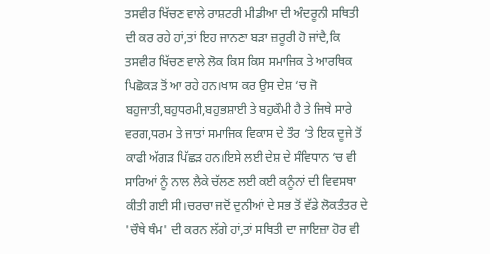ਤਸਵੀਰ ਖਿੱਚਣ ਵਾਲੇ ਰਾਸ਼ਟਰੀ ਮੀਡੀਆ ਦੀ ਅੰਦਰੂਨੀ ਸਥਿਤੀ ਦੀ ਕਰ ਰਹੇ ਹਾਂ,ਤਾਂ ਇਹ ਜਾਨਣਾ ਬੜਾ ਜ਼ਰੂਰੀ ਹੋ ਜਾਂਦੈ,ਕਿ ਤਸਵੀਰ ਖਿੱਚਣ ਵਾਲੇ ਲੋਕ ਕਿਸ ਕਿਸ ਸਮਾਜਿਕ ਤੇ ਆਰਥਿਕ ਪਿਛੋਕੜ ਤੋਂ ਆ ਰਹੇ ਹਨ।ਖਾਸ ਕਰ ਉਸ ਦੇਸ਼ ‘ਚ ਜੋ ਬਹੁਜਾਤੀ,ਬਹੁਧਰਮੀ,ਬਹੁਭਸ਼ਾਈ ਤੇ ਬਹੁਕੌਮੀ ਹੈ ਤੇ ਜਿਥੇ ਸਾਰੇ ਵਰਗ,ਧਰਮ ਤੇ ਜਾਤਾਂ ਸਮਾਜਿਕ ਵਿਕਾਸ ਦੇ ਤੌਰ ‘ਤੇ ਇਕ ਦੂਜੇ ਤੋਂ ਕਾਫੀ ਅੱਗੜ ਪਿੱਛੜ ਹਨ।ਇਸੇ ਲਈ ਦੇਸ਼ ਦੇ ਸੰਵਿਧਾਨ ‘ਚ ਵੀ ਸਾਰਿਆਂ ਨੂੰ ਨਾਲ ਲੈਕੇ ਚੱਲਣ ਲਈ ਕਈ ਕਨੂੰਨਾਂ ਦੀ ਵਿਵਸਥਾ ਕੀਤੀ ਗਈ ਸੀ।ਚਰਚਾ ਜਦੋਂ ਦੁਨੀਆਂ ਦੇ ਸਭ ਤੋਂ ਵੱਡੇ ਲੋਕਤੰਤਰ ਦੇ 'ਚੌਥੇ ਥੰਮ' ਦੀ ਕਰਨ ਲੱਗੇ ਹਾਂ,ਤਾਂ ਸਥਿਤੀ ਦਾ ਜਾਇਜ਼ਾ ਹੋਰ ਵੀ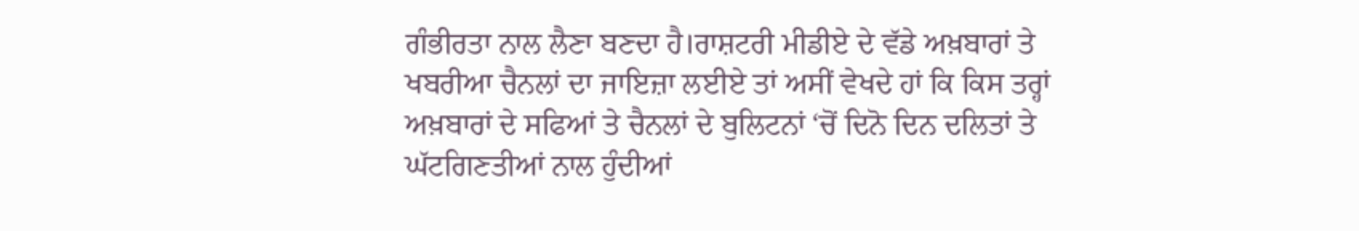ਗੰਭੀਰਤਾ ਨਾਲ ਲੈਣਾ ਬਣਦਾ ਹੈ।ਰਾਸ਼ਟਰੀ ਮੀਡੀਏ ਦੇ ਵੱਡੇ ਅਖ਼ਬਾਰਾਂ ਤੇ ਖਬਰੀਆ ਚੈਨਲਾਂ ਦਾ ਜਾਇਜ਼ਾ ਲਈਏ ਤਾਂ ਅਸੀਂ ਵੇਖਦੇ ਹਾਂ ਕਿ ਕਿਸ ਤਰ੍ਹਾਂ ਅਖ਼ਬਾਰਾਂ ਦੇ ਸਫਿਆਂ ਤੇ ਚੈਨਲਾਂ ਦੇ ਬੁਲਿਟਨਾਂ ‘ਚੋਂ ਦਿਨੋ ਦਿਨ ਦਲਿਤਾਂ ਤੇ ਘੱਟਗਿਣਤੀਆਂ ਨਾਲ ਹੁੰਦੀਆਂ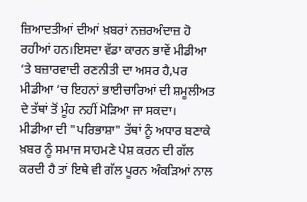ਜ਼ਿਆਦਤੀਆਂ ਦੀਆਂ ਖ਼ਬਰਾਂ ਨਜ਼ਰਅੰਦਾਜ਼ ਹੋ ਰਹੀਆਂ ਹਨ।ਇਸਦਾ ਵੱਡਾ ਕਾਰਨ ਭਾਵੇਂ ਮੀਡੀਆ ‘ਤੇ ਬਜ਼ਾਰਵਾਦੀ ਰਣਨੀਤੀ ਦਾ ਅਸਰ ਹੈ,ਪਰ ਮੀਡੀਆ ‘ਚ ਇਹਨਾਂ ਭਾਈਚਾਰਿਆਂ ਦੀ ਸ਼ਮੂਲੀਅਤ ਦੇ ਤੱਥਾਂ ਤੋਂ ਮੂੰਹ ਨਹੀਂ ਮੋੜਿਆ ਜਾ ਸਕਦਾ।
ਮੀਡੀਆ ਦੀ "ਪਰਿਭਾਸ਼ਾ" ਤੱਥਾਂ ਨੂੰ ਅਧਾਰ ਬਣਾਕੇ ਖ਼ਬਰ ਨੂੰ ਸਮਾਜ ਸਾਹਮਣੇ ਪੇਸ਼ ਕਰਨ ਦੀ ਗੱਲ ਕਰਦੀ ਹੈ ਤਾਂ ਇਥੇ ਵੀ ਗੱਲ ਪੂਰਨ ਅੰਕੜਿਆਂ ਨਾਲ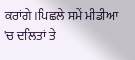ਕਰਾਂਗੇ।ਪਿਛਲੇ ਸਮੇਂ ਮੀਡੀਆ 'ਚ ਦਲਿਤਾਂ ਤੇ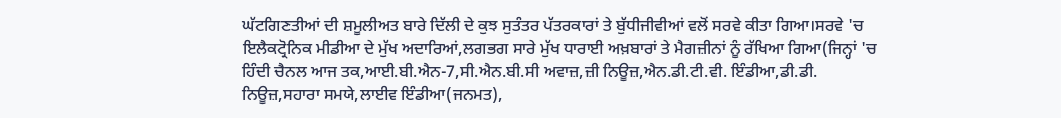ਘੱਟਗਿਣਤੀਆਂ ਦੀ ਸ਼ਮੂਲੀਅਤ ਬਾਰੇ ਦਿੱਲੀ ਦੇ ਕੁਝ ਸੁਤੰਤਰ ਪੱਤਰਕਾਰਾਂ ਤੇ ਬੁੱਧੀਜੀਵੀਆਂ ਵਲੋਂ ਸਰਵੇ ਕੀਤਾ ਗਿਆ।ਸਰਵੇ 'ਚ ਇਲੈਕਟ੍ਰੋਨਿਕ ਮੀਡੀਆ ਦੇ ਮੁੱਖ ਅਦਾਰਿਆਂ,ਲਗਭਗ ਸਾਰੇ ਮੁੱਖ ਧਾਰਾਈ ਅਖ਼ਬਾਰਾਂ ਤੇ ਮੈਗਜ਼ੀਨਾਂ ਨੂੰ ਰੱਖਿਆ ਗਿਆ(ਜਿਨ੍ਹਾਂ 'ਚ ਹਿੰਦੀ ਚੈਨਲ ਆਜ ਤਕ,ਆਈ.ਬੀ.ਐਨ-7,ਸੀ.ਐਨ.ਬੀ.ਸੀ ਅਵਾਜ਼,ਜ਼ੀ ਨਿਊਜ਼,ਐਨ.ਡੀ.ਟੀ.ਵੀ. ਇੰਡੀਆ,ਡੀ.ਡੀ. ਨਿਊਜ਼,ਸਹਾਰਾ ਸਮਯੇ,ਲਾਈਵ ਇੰਡੀਆ(ਜਨਮਤ),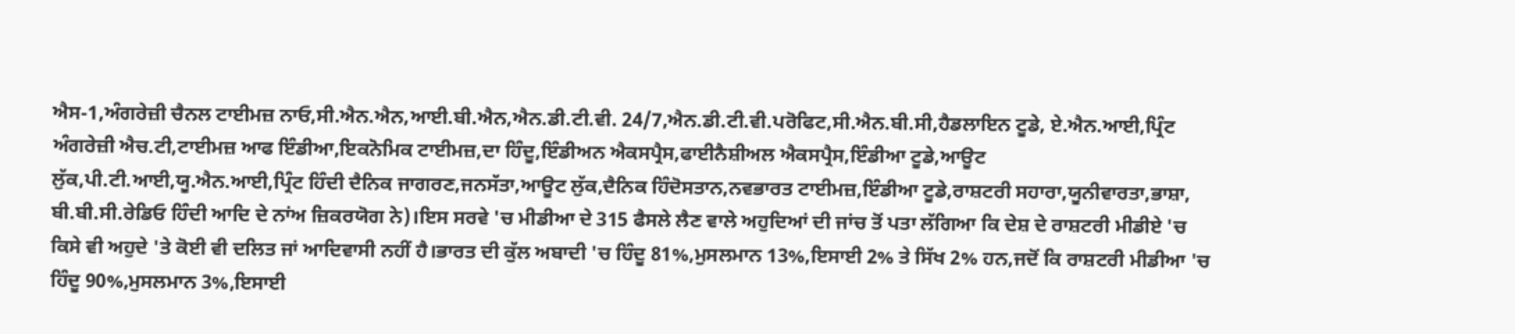ਐਸ-1,ਅੰਗਰੇਜ਼ੀ ਚੈਨਲ ਟਾਈਮਜ਼ ਨਾਓ,ਸੀ.ਐਨ.ਐਨ,ਆਈ.ਬੀ.ਐਨ,ਐਨ.ਡੀ.ਟੀ.ਵੀ. 24/7,ਐਨ.ਡੀ.ਟੀ.ਵੀ.ਪਰੋਫਿਟ,ਸੀ.ਐਨ.ਬੀ.ਸੀ,ਹੈਡਲਾਇਨ ਟੂਡੇ, ਏ.ਐਨ.ਆਈ,ਪ੍ਰਿੰਟ ਅੰਗਰੇਜ਼ੀ ਐਚ.ਟੀ,ਟਾਈਮਜ਼ ਆਫ ਇੰਡੀਆ,ਇਕਨੋਮਿਕ ਟਾਈਮਜ਼,ਦਾ ਹਿੰਦੂ,ਇੰਡੀਅਨ ਐਕਸਪ੍ਰੈਸ,ਫਾਈਨੈਸ਼ੀਅਲ ਐਕਸਪ੍ਰੈਸ,ਇੰਡੀਆ ਟੂਡੇ,ਆਊਟ ਲੁੱਕ,ਪੀ.ਟੀ.ਆਈ,ਯੂ.ਐਨ.ਆਈ,ਪ੍ਰਿੰਟ ਹਿੰਦੀ ਦੈਨਿਕ ਜਾਗਰਣ,ਜਨਸੱਤਾ,ਆਊਟ ਲੁੱਕ,ਦੈਨਿਕ ਹਿੰਦੋਸਤਾਨ,ਨਵਭਾਰਤ ਟਾਈਮਜ਼,ਇੰਡੀਆ ਟੂਡੇ,ਰਾਸ਼ਟਰੀ ਸਹਾਰਾ,ਯੂਨੀਵਾਰਤਾ,ਭਾਸ਼ਾ, ਬੀ.ਬੀ.ਸੀ.ਰੇਡਿਓ ਹਿੰਦੀ ਆਦਿ ਦੇ ਨਾਂਅ ਜ਼ਿਕਰਯੋਗ ਨੇ)।ਇਸ ਸਰਵੇ 'ਚ ਮੀਡੀਆ ਦੇ 315 ਫੈਸਲੇ ਲੈਣ ਵਾਲੇ ਅਹੁਦਿਆਂ ਦੀ ਜਾਂਚ ਤੋਂ ਪਤਾ ਲੱਗਿਆ ਕਿ ਦੇਸ਼ ਦੇ ਰਾਸ਼ਟਰੀ ਮੀਡੀਏ 'ਚ ਕਿਸੇ ਵੀ ਅਹੁਦੇ 'ਤੇ ਕੋਈ ਵੀ ਦਲਿਤ ਜਾਂ ਆਦਿਵਾਸੀ ਨਹੀਂ ਹੈ।ਭਾਰਤ ਦੀ ਕੁੱਲ ਅਬਾਦੀ 'ਚ ਹਿੰਦੂ 81%,ਮੁਸਲਮਾਨ 13%,ਇਸਾਈ 2% ਤੇ ਸਿੱਖ 2% ਹਨ,ਜਦੋਂ ਕਿ ਰਾਸ਼ਟਰੀ ਮੀਡੀਆ 'ਚ ਹਿੰਦੂ 90%,ਮੁਸਲਮਾਨ 3%,ਇਸਾਈ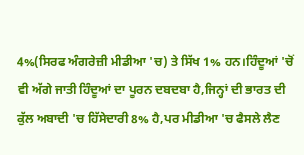4%(ਸਿਰਫ ਅੰਗਰੇਜ਼ੀ ਮੀਡੀਆ 'ਚ) ਤੇ ਸਿੱਖ 1% ਹਨ।ਹਿੰਦੂਆਂ 'ਚੋਂ ਵੀ ਅੱਗੇ ਜਾਤੀ ਹਿੰਦੂਆਂ ਦਾ ਪੂਰਨ ਦਬਦਬਾ ਹੈ,ਜਿਨ੍ਹਾਂ ਦੀ ਭਾਰਤ ਦੀ ਕੁੱਲ ਅਬਾਦੀ 'ਚ ਹਿੱਸੇਦਾਰੀ 8% ਹੈ,ਪਰ ਮੀਡੀਆ 'ਚ ਫੈਸਲੇ ਲੈਣ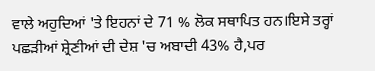ਵਾਲੇ ਅਹੁਦਿਆਂ 'ਤੇ ਇਹਨਾਂ ਦੇ 71 % ਲੋਕ ਸਥਾਪਿਤ ਹਨ।ਇਸੇ ਤਰ੍ਹਾਂ ਪਛੜੀਆਂ ਸ਼੍ਰੇਣੀਆਂ ਦੀ ਦੇਸ਼ 'ਚ ਅਬਾਦੀ 43% ਹੈ,ਪਰ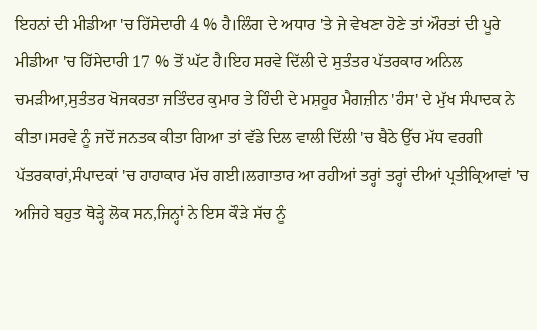ਇਹਨਾਂ ਦੀ ਮੀਡੀਆ 'ਚ ਹਿੱਸੇਦਾਰੀ 4 % ਹੈ।ਲਿੰਗ ਦੇ ਅਧਾਰ 'ਤੇ ਜੇ ਵੇਖਣਾ ਹੋਣੇ ਤਾਂ ਔਰਤਾਂ ਦੀ ਪੂਰੇ ਮੀਡੀਆ 'ਚ ਹਿੱਸੇਦਾਰੀ 17 % ਤੋਂ ਘੱਟ ਹੈ।ਇਹ ਸਰਵੇ ਦਿੱਲੀ ਦੇ ਸੁਤੰਤਰ ਪੱਤਰਕਾਰ ਅਨਿਲ ਚਮੜੀਆ,ਸੁਤੰਤਰ ਖੋਜਕਰਤਾ ਜਤਿੰਦਰ ਕੁਮਾਰ ਤੇ ਹਿੰਦੀ ਦੇ ਮਸ਼ਹੂਰ ਮੈਗਜ਼ੀਨ 'ਹੰਸ' ਦੇ ਮੁੱਖ ਸੰਪਾਦਕ ਨੇ ਕੀਤਾ।ਸਰਵੇ ਨੂੰ ਜਦੋਂ ਜਨਤਕ ਕੀਤਾ ਗਿਆ ਤਾਂ ਵੱਡੇ ਦਿਲ ਵਾਲੀ ਦਿੱਲੀ 'ਚ ਬੈਠੇ ਉੱਚ ਮੱਧ ਵਰਗੀ ਪੱਤਰਕਾਰਾਂ,ਸੰਪਾਦਕਾਂ 'ਚ ਹਾਹਾਕਾਰ ਮੱਚ ਗਈ।ਲਗਾਤਾਰ ਆ ਰਹੀਆਂ ਤਰ੍ਹਾਂ ਤਰ੍ਹਾਂ ਦੀਆਂ ਪ੍ਰਤੀਕ੍ਰਿਆਵਾਂ 'ਚ ਅਜਿਹੇ ਬਹੁਤ ਥੋੜ੍ਹੇ ਲੋਕ ਸਨ,ਜਿਨ੍ਹਾਂ ਨੇ ਇਸ ਕੌੜੇ ਸੱਚ ਨੂੰ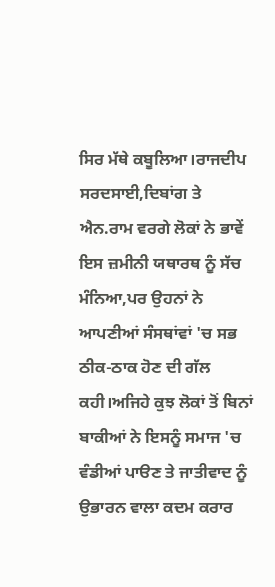ਸਿਰ ਮੱਥੇ ਕਬੂਲਿਆ।ਰਾਜਦੀਪ ਸਰਦਸਾਈ,ਦਿਬਾਂਗ ਤੇ ਐਨ.ਰਾਮ ਵਰਗੇ ਲੋਕਾਂ ਨੇ ਭਾਵੇਂ ਇਸ ਜ਼ਮੀਨੀ ਯਥਾਰਥ ਨੂੰ ਸੱਚ ਮੰਨਿਆ,ਪਰ ਉਹਨਾਂ ਨੇ ਆਪਣੀਆਂ ਸੰਸਥਾਂਵਾਂ 'ਚ ਸਭ ਠੀਕ-ਠਾਕ ਹੋਣ ਦੀ ਗੱਲ ਕਹੀ।ਅਜਿਹੇ ਕੁਝ ਲੋਕਾਂ ਤੋਂ ਬਿਨਾਂ ਬਾਕੀਆਂ ਨੇ ਇਸਨੂੰ ਸਮਾਜ 'ਚ ਵੰਡੀਆਂ ਪਾੳਣ ਤੇ ਜਾਤੀਵਾਦ ਨੂੰ ਉਭਾਰਨ ਵਾਲਾ ਕਦਮ ਕਰਾਰ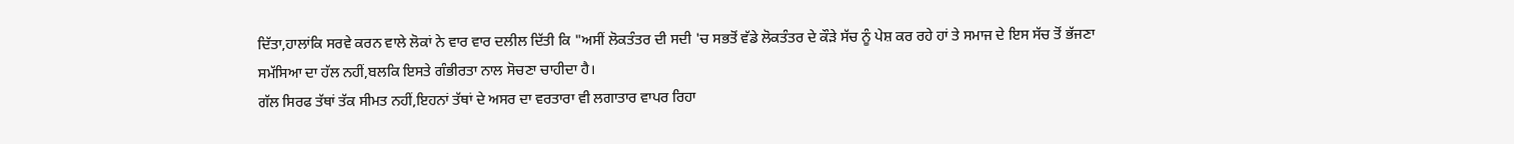ਦਿੱਤਾ,ਹਾਲਾਂਕਿ ਸਰਵੇ ਕਰਨ ਵਾਲੇ ਲੋਕਾਂ ਨੇ ਵਾਰ ਵਾਰ ਦਲੀਲ ਦਿੱਤੀ ਕਿ "ਅਸੀਂ ਲੋਕਤੰਤਰ ਦੀ ਸਦੀ 'ਚ ਸਭਤੋਂ ਵੱਡੇ ਲੋਕਤੰਤਰ ਦੇ ਕੌੜੇ ਸੱਚ ਨੂੰ ਪੇਸ਼ ਕਰ ਰਹੇ ਹਾਂ ਤੇ ਸਮਾਜ ਦੇ ਇਸ ਸੱਚ ਤੋਂ ਭੱਜਣਾ ਸਮੱਸਿਆ ਦਾ ਹੱਲ ਨਹੀਂ,ਬਲਕਿ ਇਸਤੇ ਗੰਭੀਰਤਾ ਨਾਲ ਸੋਚਣਾ ਚਾਹੀਦਾ ਹੈ।
ਗੱਲ ਸਿਰਫ ਤੱਥਾਂ ਤੱਕ ਸੀਮਤ ਨਹੀਂ,ਇਹਨਾਂ ਤੱਥਾਂ ਦੇ ਅਸਰ ਦਾ ਵਰਤਾਰਾ ਵੀ ਲਗਾਤਾਰ ਵਾਪਰ ਰਿਹਾ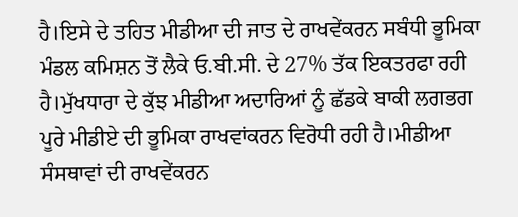ਹੈ।ਇਸੇ ਦੇ ਤਹਿਤ ਮੀਡੀਆ ਦੀ ਜਾਤ ਦੇ ਰਾਖਵੇਂਕਰਨ ਸਬੰਧੀ ਭੂਮਿਕਾ ਮੰਡਲ ਕਮਿਸ਼ਨ ਤੋਂ ਲੈਕੇ ਓ.ਬੀ.ਸੀ. ਦੇ 27% ਤੱਕ ਇਕਤਰਫਾ ਰਹੀ ਹੈ।ਮੁੱਖਧਾਰਾ ਦੇ ਕੁੱਝ ਮੀਡੀਆ ਅਦਾਰਿਆਂ ਨੂੰ ਛੱਡਕੇ ਬਾਕੀ ਲਗਭਗ ਪੂਰੇ ਮੀਡੀਏ ਦੀ ਭੂਮਿਕਾ ਰਾਖਵਾਂਕਰਨ ਵਿਰੋਧੀ ਰਹੀ ਹੈ।ਮੀਡੀਆ ਸੰਸਥਾਵਾਂ ਦੀ ਰਾਖਵੇਂਕਰਨ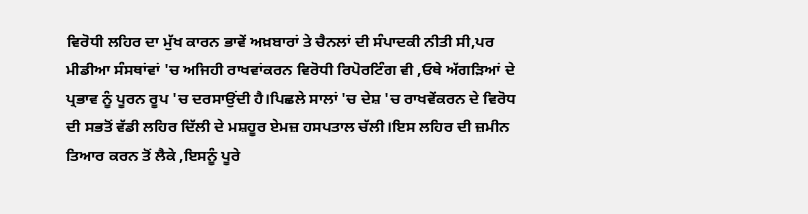ਵਿਰੋਧੀ ਲਹਿਰ ਦਾ ਮੁੱਖ ਕਾਰਨ ਭਾਵੇਂ ਅਖ਼ਬਾਰਾਂ ਤੇ ਚੈਨਲਾਂ ਦੀ ਸੰਪਾਦਕੀ ਨੀਤੀ ਸੀ,ਪਰ ਮੀਡੀਆ ਸੰਸਥਾਂਵਾਂ 'ਚ ਅਜਿਹੀ ਰਾਖਵਾਂਕਰਨ ਵਿਰੋਧੀ ਰਿਪੋਰਟਿੰਗ ਵੀ ,ਓਥੇ ਅੱਗੜਿਆਂ ਦੇ ਪ੍ਰਭਾਵ ਨੂੰ ਪੂਰਨ ਰੂਪ 'ਚ ਦਰਸਾਉਂਦੀ ਹੈ।ਪਿਛਲੇ ਸਾਲਾਂ 'ਚ ਦੇਸ਼ 'ਚ ਰਾਖਵੇਂਕਰਨ ਦੇ ਵਿਰੋਧ ਦੀ ਸਭਤੋਂ ਵੱਡੀ ਲਹਿਰ ਦਿੱਲੀ ਦੇ ਮਸ਼ਹੂਰ ਏਮਜ਼ ਹਸਪਤਾਲ ਚੱਲੀ।ਇਸ ਲਹਿਰ ਦੀ ਜ਼ਮੀਨ ਤਿਆਰ ਕਰਨ ਤੋਂ ਲੈਕੇ ,ਇਸਨੂੰ ਪੂਰੇ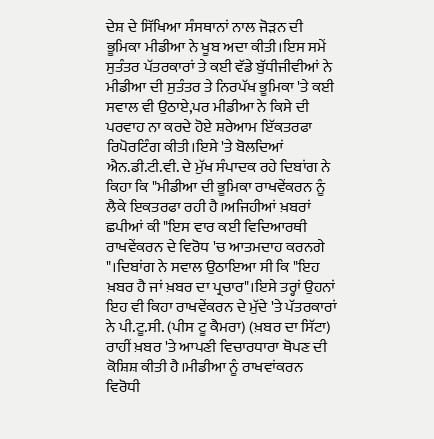ਦੇਸ਼ ਦੇ ਸਿੱਖਿਆ ਸੰਸਥਾਨਾਂ ਨਾਲ ਜੋੜਨ ਦੀ ਭੂਮਿਕਾ ਮੀਡੀਆ ਨੇ ਖੂਬ ਅਦਾ ਕੀਤੀ।ਇਸ ਸਮੇਂ ਸੁਤੰਤਰ ਪੱਤਰਕਾਰਾਂ ਤੇ ਕਈ ਵੱਡੇ ਬੁੱਧੀਜੀਵੀਆਂ ਨੇ ਮੀਡੀਆ ਦੀ ਸੁਤੰਤਰ ਤੇ ਨਿਰਪੱਖ ਭੂਮਿਕਾ 'ਤੇ ਕਈ ਸਵਾਲ ਵੀ ਉਠਾਏ,ਪਰ ਮੀਡੀਆ ਨੇ ਕਿਸੇ ਦੀ ਪਰਵਾਹ ਨਾ ਕਰਦੇ ਹੋਏ ਸ਼ਰੇਆਮ ਇੱਕਤਰਫਾ ਰਿਪੋਰਟਿੰਗ ਕੀਤੀ।ਇਸੇ 'ਤੇ ਬੋਲਦਿਆਂ ਐਨ.ਡੀ.ਟੀ.ਵੀ. ਦੇ ਮੁੱਖ ਸੰਪਾਦਕ ਰਹੇ ਦਿਬਾਂਗ ਨੇ ਕਿਹਾ ਕਿ "ਮੀਡੀਆ ਦੀ ਭੂਮਿਕਾ ਰਾਖਵੇਂਕਰਨ ਨੂੰ ਲੈਕੇ ਇਕਤਰਫਾ ਰਹੀ ਹੈ।ਅਜਿਹੀਆਂ ਖ਼ਬਰਾਂ ਛਪੀਆਂ ਕੀ "ਇਸ ਵਾਰ ਕਈ ਵਿਦਿਆਰਥੀ ਰਾਖਵੇਂਕਰਨ ਦੇ ਵਿਰੋਧ 'ਚ ਆਤਮਦਾਹ ਕਰਨਗੇ "।ਦਿਬਾਂਗ ਨੇ ਸਵਾਲ ਉਠਾਇਆ ਸੀ ਕਿ "ਇਹ ਖ਼ਬਰ ਹੈ ਜਾਂ ਖ਼ਬਰ ਦਾ ਪ੍ਰਚਾਰ"।ਇਸੇ ਤਰ੍ਹਾਂ ਉਹਨਾਂ ਇਹ ਵੀ ਕਿਹਾ ਰਾਖਵੇਂਕਰਨ ਦੇ ਮੁੱਦੇ 'ਤੇ ਪੱਤਰਕਾਰਾਂ ਨੇ ਪੀ.ਟੂ.ਸੀ. (ਪੀਸ ਟੂ ਕੈਮਰਾ) (ਖ਼ਬਰ ਦਾ ਸਿੱਟਾ) ਰਾਹੀਂ ਖ਼ਬਰ 'ਤੇ ਆਪਣੀ ਵਿਚਾਰਧਾਰਾ ਥੋਪਣ ਦੀ ਕੋਸ਼ਿਸ਼ ਕੀਤੀ ਹੈ।ਮੀਡੀਆ ਨੂੰ ਰਾਖਵਾਂਕਰਨ ਵਿਰੋਧੀ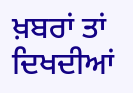ਖ਼ਬਰਾਂ ਤਾਂ ਦਿਖਦੀਆਂ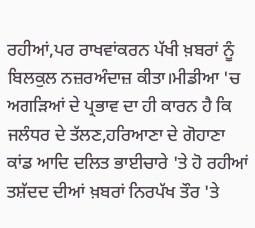ਰਹੀਆਂ,ਪਰ ਰਾਖਵਾਂਕਰਨ ਪੱਖੀ ਖ਼ਬਰਾਂ ਨੂੰ ਬਿਲਕੁਲ ਨਜ਼ਰਅੰਦਾਜ਼ ਕੀਤਾ।ਮੀਡੀਆ 'ਚ ਅਗੜਿਆਂ ਦੇ ਪ੍ਰਭਾਵ ਦਾ ਹੀ ਕਾਰਨ ਹੈ ਕਿ ਜਲੰਧਰ ਦੇ ਤੱਲਣ,ਹਰਿਆਣਾ ਦੇ ਗੋਹਾਣਾ ਕਾਂਡ ਆਦਿ ਦਲਿਤ ਭਾਈਚਾਰੇ 'ਤੇ ਹੋ ਰਹੀਆਂ ਤਸ਼ੱਦਦ ਦੀਆਂ ਖ਼ਬਰਾਂ ਨਿਰਪੱਖ ਤੌਰ 'ਤੇ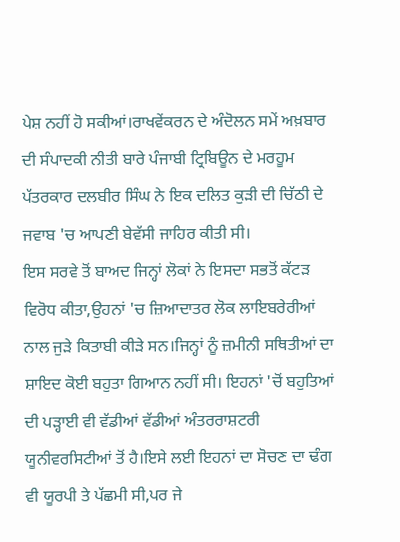ਪੇਸ਼ ਨਹੀਂ ਹੋ ਸਕੀਆਂ।ਰਾਖਵੇਂਕਰਨ ਦੇ ਅੰਦੋਲਨ ਸਮੇਂ ਅਖ਼ਬਾਰ ਦੀ ਸੰਪਾਦਕੀ ਨੀਤੀ ਬਾਰੇ ਪੰਜਾਬੀ ਟ੍ਰਿਬਿਊਨ ਦੇ ਮਰਹੂਮ ਪੱਤਰਕਾਰ ਦਲਬੀਰ ਸਿੰਘ ਨੇ ਇਕ ਦਲਿਤ ਕੁੜੀ ਦੀ ਚਿੱਠੀ ਦੇ ਜਵਾਬ 'ਚ ਆਪਣੀ ਬੇਵੱਸੀ ਜਾਹਿਰ ਕੀਤੀ ਸੀ।
ਇਸ ਸਰਵੇ ਤੋਂ ਬਾਅਦ ਜਿਨ੍ਹਾਂ ਲੋਕਾਂ ਨੇ ਇਸਦਾ ਸਭਤੋਂ ਕੱਟੜ ਵਿਰੋਧ ਕੀਤਾ,ਉਹਨਾਂ 'ਚ ਜ਼ਿਆਦਾਤਰ ਲੋਕ ਲਾਇਬਰੇਰੀਆਂ ਨਾਲ ਜੁੜੇ ਕਿਤਾਬੀ ਕੀੜੇ ਸਨ।ਜਿਨ੍ਹਾਂ ਨੂੰ ਜ਼ਮੀਨੀ ਸਥਿਤੀਆਂ ਦਾ ਸ਼ਾਇਦ ਕੋਈ ਬਹੁਤਾ ਗਿਆਨ ਨਹੀਂ ਸੀ। ਇਹਨਾਂ 'ਚੋਂ ਬਹੁਤਿਆਂ ਦੀ ਪੜ੍ਹਾਈ ਵੀ ਵੱਡੀਆਂ ਵੱਡੀਆਂ ਅੰਤਰਰਾਸ਼ਟਰੀ ਯੂਨੀਵਰਸਿਟੀਆਂ ਤੋਂ ਹੈ।ਇਸੇ ਲਈ ਇਹਨਾਂ ਦਾ ਸੋਚਣ ਦਾ ਢੰਗ ਵੀ ਯੂਰਪੀ ਤੇ ਪੱਛਮੀ ਸੀ,ਪਰ ਜੇ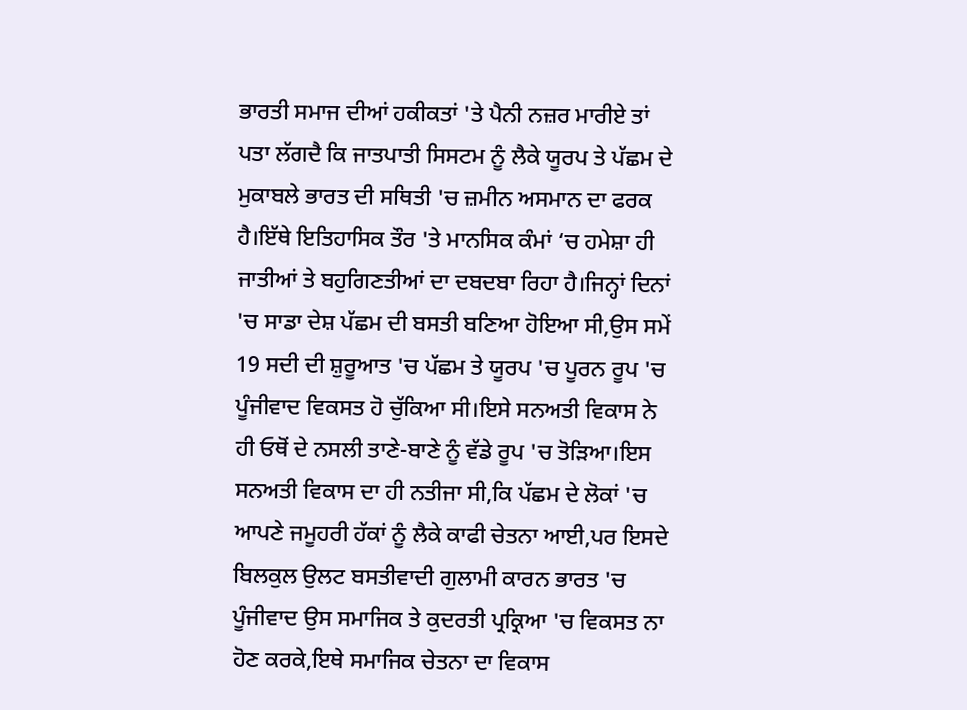ਭਾਰਤੀ ਸਮਾਜ ਦੀਆਂ ਹਕੀਕਤਾਂ 'ਤੇ ਪੈਨੀ ਨਜ਼ਰ ਮਾਰੀਏ ਤਾਂ ਪਤਾ ਲੱਗਦੈ ਕਿ ਜਾਤਪਾਤੀ ਸਿਸਟਮ ਨੂੰ ਲੈਕੇ ਯੂਰਪ ਤੇ ਪੱਛਮ ਦੇ ਮੁਕਾਬਲੇ ਭਾਰਤ ਦੀ ਸਥਿਤੀ 'ਚ ਜ਼ਮੀਨ ਅਸਮਾਨ ਦਾ ਫਰਕ ਹੈ।ਇੱਥੇ ਇਤਿਹਾਸਿਕ ਤੌਰ 'ਤੇ ਮਾਨਸਿਕ ਕੰਮਾਂ ‘ਚ ਹਮੇਸ਼ਾ ਹੀ ਜਾਤੀਆਂ ਤੇ ਬਹੁਗਿਣਤੀਆਂ ਦਾ ਦਬਦਬਾ ਰਿਹਾ ਹੈ।ਜਿਨ੍ਹਾਂ ਦਿਨਾਂ 'ਚ ਸਾਡਾ ਦੇਸ਼ ਪੱਛਮ ਦੀ ਬਸਤੀ ਬਣਿਆ ਹੋਇਆ ਸੀ,ਉਸ ਸਮੇਂ 19 ਸਦੀ ਦੀ ਸ਼ੁਰੂਆਤ 'ਚ ਪੱਛਮ ਤੇ ਯੂਰਪ 'ਚ ਪੂਰਨ ਰੂਪ 'ਚ ਪੂੰਜੀਵਾਦ ਵਿਕਸਤ ਹੋ ਚੁੱਕਿਆ ਸੀ।ਇਸੇ ਸਨਅਤੀ ਵਿਕਾਸ ਨੇ ਹੀ ਓਥੋਂ ਦੇ ਨਸਲੀ ਤਾਣੇ-ਬਾਣੇ ਨੂੰ ਵੱਡੇ ਰੂਪ 'ਚ ਤੋੜਿਆ।ਇਸ ਸਨਅਤੀ ਵਿਕਾਸ ਦਾ ਹੀ ਨਤੀਜਾ ਸੀ,ਕਿ ਪੱਛਮ ਦੇ ਲੋਕਾਂ 'ਚ ਆਪਣੇ ਜਮੂਹਰੀ ਹੱਕਾਂ ਨੂੰ ਲੈਕੇ ਕਾਫੀ ਚੇਤਨਾ ਆਈ,ਪਰ ਇਸਦੇ ਬਿਲਕੁਲ ਉਲਟ ਬਸਤੀਵਾਦੀ ਗੁਲਾਮੀ ਕਾਰਨ ਭਾਰਤ 'ਚ ਪੂੰਜੀਵਾਦ ਉਸ ਸਮਾਜਿਕ ਤੇ ਕੁਦਰਤੀ ਪ੍ਰਕ੍ਰਿਆ 'ਚ ਵਿਕਸਤ ਨਾ ਹੋਣ ਕਰਕੇ,ਇਥੇ ਸਮਾਜਿਕ ਚੇਤਨਾ ਦਾ ਵਿਕਾਸ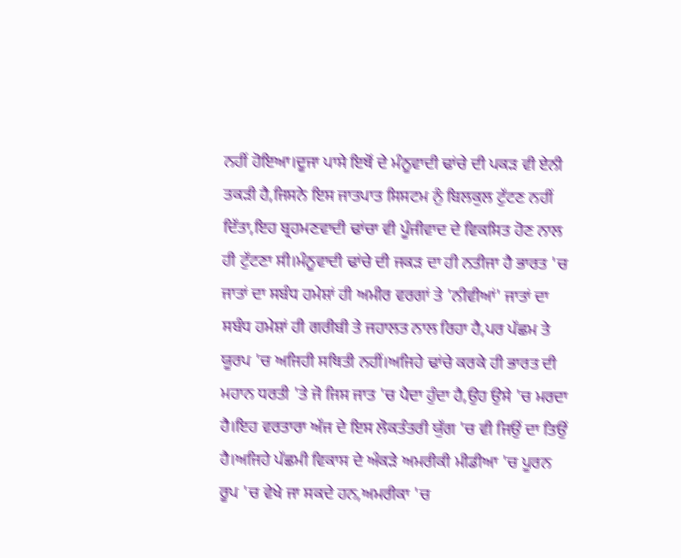ਨਹੀਂ ਹੋਇਆ।ਦੂਜਾ ਪਾਸੇ ਇਥੋਂ ਦੇ ਮੰਨੂਵਾਦੀ ਢਾਂਚੇ ਦੀ ਪਕੜ ਵੀ ਏਨੀ ਤਕੜੀ ਹੈ,ਜਿਸਨੇ ਇਸ ਜਾਤਪਾਤ ਸਿਸਟਮ ਨੁੰ ਬਿਲਕੁਲ ਟੁੱਟਣ ਨਹੀਂ ਦਿੱਤਾ,ਇਹ ਬ੍ਰਹਮਣਵਾਦੀ ਢਾਂਚਾ ਵੀ ਪੂੰਜੀਵਾਦ ਦੇ ਵਿਕਸਿਤ ਹੋਣ ਨਾਲ ਹੀ ਟੁੱਟਣਾ ਸੀ।ਮੰਨੂਵਾਦੀ ਢਾਂਚੇ ਦੀ ਜਕੜ ਦਾ ਹੀ ਨਤੀਜਾ ਹੈ ਭਾਰਤ 'ਚ ਜਾਤਾਂ ਦਾ ਸਬੰਧ ਹਮੇਸ਼ਾਂ ਹੀ ਅਮੀਰ ਵਰਗਾਂ ਤੇ 'ਨੀਵੀਆਂ' ਜਾਤਾਂ ਦਾ ਸਬੰਧ ਹਮੇਸ਼ਾਂ ਹੀ ਗਰੀਬੀ ਤੇ ਜਹਾਲਤ ਨਾਲ ਰਿਹਾ ਹੈ,ਪਰ ਪੱਛਮ ਤੇ ਯੂਰਪ 'ਚ ਅਜਿਹੀ ਸਥਿਤੀ ਨਹੀਂ।ਅਜਿਹੇ ਢਾਂਚੇ ਕਰਕੇ ਹੀ ਭਾਰਤ ਦੀ ਮਹਾਨ ਧਰਤੀ 'ਤੇ ਜੋ ਜਿਸ ਜਾਤ 'ਚ ਪੈਦਾ ਹੁੰਦਾ ਹੈ,ਉਹ ਉਸੇ 'ਚ ਮਰਦਾ ਹੈ।ਇਹ ਵਰਤਾਰਾ ਅੱਜ ਦੇ ਇਸ ਲੋਕਤੰਤਰੀ ਯੁੱਗ 'ਚ ਵੀ ਜਿਉਂ ਦਾ ਤਿਉਂ ਹੈ।ਅਜਿਹੇ ਪੱਛਮੀ ਵਿਕਾਸ ਦੇ ਅੰਕੜੇ ਅਮਰੀਕੀ ਮੀਡੀਆ 'ਚ ਪੂਰਨ ਰੂਪ 'ਚ ਵੇਖੇ ਜਾ ਸਕਦੇ ਹਨ,ਅਮਰੀਕਾ 'ਚ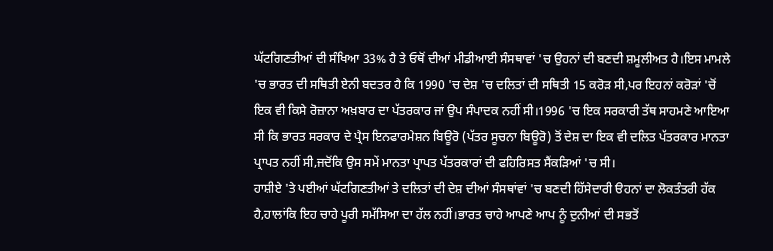ਘੱਟਗਿਣਤੀਆਂ ਦੀ ਸੰਖਿਆ 33% ਹੈ ਤੇ ਓਥੋਂ ਦੀਆਂ ਮੀਡੀਆਈ ਸੰਸਥਾਵਾਂ 'ਚ ਉਹਨਾਂ ਦੀ ਬਣਦੀ ਸ਼ਮੂਲੀਅਤ ਹੈ।ਇਸ ਮਾਮਲੇ 'ਚ ਭਾਰਤ ਦੀ ਸਥਿਤੀ ਏਨੀ ਬਦਤਰ ਹੈ ਕਿ 1990 'ਚ ਦੇਸ਼ 'ਚ ਦਲਿਤਾਂ ਦੀ ਸਥਿਤੀ 15 ਕਰੋੜ ਸੀ,ਪਰ ਇਹਨਾਂ ਕਰੋੜਾਂ 'ਚੋਂ ਇਕ ਵੀ ਕਿਸੇ ਰੋਜ਼ਾਨਾ ਅਖ਼ਬਾਰ ਦਾ ਪੱਤਰਕਾਰ ਜਾਂ ਉਪ ਸੰਪਾਦਕ ਨਹੀਂ ਸੀ।1996 'ਚ ਇਕ ਸਰਕਾਰੀ ਤੱਥ ਸਾਹਮਣੇ ਆਇਆ ਸੀ ਕਿ ਭਾਰਤ ਸਰਕਾਰ ਦੇ ਪ੍ਰੈਸ ਇਨਫਾਰਮੇਸ਼ਨ ਬਿਊਰੋ (ਪੱਤਰ ਸੂਚਨਾ ਬਿਊਰੋ) ਤੋਂ ਦੇਸ਼ ਦਾ ਇਕ ਵੀ ਦਲਿਤ ਪੱਤਰਕਾਰ ਮਾਨਤਾ ਪ੍ਰਾਪਤ ਨਹੀਂ ਸੀ,ਜਦੋਂਕਿ ਉਸ ਸਮੇਂ ਮਾਨਤਾ ਪ੍ਰਾਪਤ ਪੱਤਰਕਾਰਾਂ ਦੀ ਫਹਿਰਿਸਤ ਸੈਂਕੜਿਆਂ 'ਚ ਸੀ।
ਹਾਸ਼ੀਏ 'ਤੇ ਪਈਆਂ ਘੱਟਗਿਣਤੀਆਂ ਤੇ ਦਲਿਤਾਂ ਦੀ ਦੇਸ਼ ਦੀਆਂ ਸੰਸਥਾਂਵਾਂ 'ਚ ਬਣਦੀ ਹਿੱਸੇਦਾਰੀ ੳਹਨਾਂ ਦਾ ਲੋਕਤੰਤਰੀ ਹੱਕ ਹੈ,ਹਾਲਾਂਕਿ ਇਹ ਚਾਹੇ ਪੂਰੀ ਸਮੱਸਿਆ ਦਾ ਹੱਲ ਨਹੀਂ।ਭਾਰਤ ਚਾਹੇ ਆਪਣੇ ਆਪ ਨੂੰ ਦੁਨੀਆਂ ਦੀ ਸਭਤੋਂ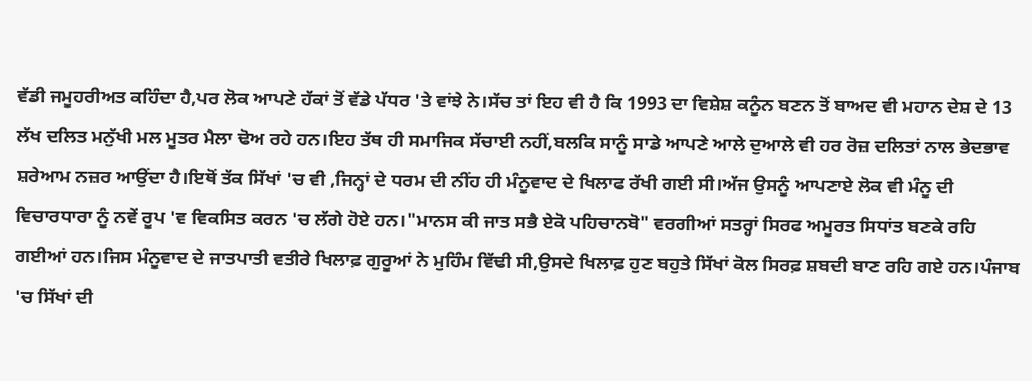ਵੱਡੀ ਜਮੂਹਰੀਅਤ ਕਹਿੰਦਾ ਹੈ,ਪਰ ਲੋਕ ਆਪਣੇ ਹੱਕਾਂ ਤੋਂ ਵੱਡੇ ਪੱਧਰ 'ਤੇ ਵਾਂਝੇ ਨੇ।ਸੱਚ ਤਾਂ ਇਹ ਵੀ ਹੈ ਕਿ 1993 ਦਾ ਵਿਸ਼ੇਸ਼ ਕਨੂੰਨ ਬਣਨ ਤੋਂ ਬਾਅਦ ਵੀ ਮਹਾਨ ਦੇਸ਼ ਦੇ 13 ਲੱਖ ਦਲਿਤ ਮਨੁੱਖੀ ਮਲ ਮੂਤਰ ਮੈਲਾ ਢੋਅ ਰਹੇ ਹਨ।ਇਹ ਤੱਥ ਹੀ ਸਮਾਜਿਕ ਸੱਚਾਈ ਨਹੀਂ,ਬਲਕਿ ਸਾਨੂੰ ਸਾਡੇ ਆਪਣੇ ਆਲੇ ਦੁਆਲੇ ਵੀ ਹਰ ਰੋਜ਼ ਦਲਿਤਾਂ ਨਾਲ ਭੇਦਭਾਵ ਸ਼ਰੇਆਮ ਨਜ਼ਰ ਆਉਂਦਾ ਹੈ।ਇਥੋਂ ਤੱਕ ਸਿੱਖਾਂ 'ਚ ਵੀ ,ਜਿਨ੍ਹਾਂ ਦੇ ਧਰਮ ਦੀ ਨੀਂਹ ਹੀ ਮੰਨੂਵਾਦ ਦੇ ਖਿਲਾਫ ਰੱਖੀ ਗਈ ਸੀ।ਅੱਜ ਉਸਨੂੰ ਆਪਣਾਏ ਲੋਕ ਵੀ ਮੰਨੂ ਦੀ ਵਿਚਾਰਧਾਰਾ ਨੂੰ ਨਵੇਂ ਰੂਪ 'ਵ ਵਿਕਸਿਤ ਕਰਨ 'ਚ ਲੱਗੇ ਹੋਏ ਹਨ।"ਮਾਨਸ ਕੀ ਜਾਤ ਸਭੈ ਏਕੋ ਪਹਿਚਾਨਬੋ" ਵਰਗੀਆਂ ਸਤਰ੍ਹਾਂ ਸਿਰਫ ਅਮੂਰਤ ਸਿਧਾਂਤ ਬਣਕੇ ਰਹਿ ਗਈਆਂ ਹਨ।ਜਿਸ ਮੰਨੂਵਾਦ ਦੇ ਜਾਤਪਾਤੀ ਵਤੀਰੇ ਖਿਲਾਫ਼ ਗੁਰੂਆਂ ਨੇ ਮੁਹਿੰਮ ਵਿੱਢੀ ਸੀ,ਉਸਦੇ ਖਿਲਾਫ਼ ਹੁਣ ਬਹੁਤੇ ਸਿੱਖਾਂ ਕੋਲ ਸਿਰਫ਼ ਸ਼ਬਦੀ ਬਾਣ ਰਹਿ ਗਏ ਹਨ।ਪੰਜਾਬ 'ਚ ਸਿੱਖਾਂ ਦੀ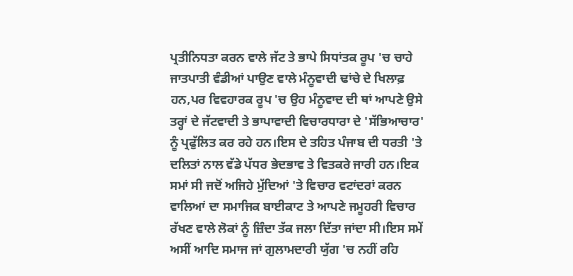ਪ੍ਰਤੀਨਿਧਤਾ ਕਰਨ ਵਾਲੇ ਜੱਟ ਤੇ ਭਾਪੇ ਸਿਧਾਂਤਕ ਰੂਪ 'ਚ ਚਾਹੇ ਜਾਤਪਾਤੀ ਵੰਡੀਆਂ ਪਾਉਣ ਵਾਲੇ ਮੰਨੂਵਾਦੀ ਢਾਂਚੇ ਦੇ ਖਿਲਾਫ਼ ਹਨ,ਪਰ ਵਿਵਹਾਰਕ ਰੂਪ 'ਚ ਉਹ ਮੰਨੂਵਾਦ ਦੀ ਥਾਂ ਆਪਣੇ ਉਸੇ ਤਰ੍ਹਾਂ ਦੇ ਜੱਟਵਾਦੀ ਤੇ ਭਾਪਾਵਾਦੀ ਵਿਚਾਰਧਾਰਾ ਦੇ 'ਸੱਭਿਆਚਾਰ' ਨੂੰ ਪ੍ਰਫੁੱਲਿਤ ਕਰ ਰਹੇ ਹਨ।ਇਸ ਦੇ ਤਹਿਤ ਪੰਜਾਬ ਦੀ ਧਰਤੀ 'ਤੇ ਦਲਿਤਾਂ ਨਾਲ ਵੱਡੇ ਪੱਧਰ ਭੇਦਭਾਵ ਤੇ ਵਿਤਕਰੇ ਜਾਰੀ ਹਨ।ਇਕ ਸਮਾਂ ਸੀ ਜਦੋਂ ਅਜਿਹੇ ਮੁੱਦਿਆਂ 'ਤੇ ਵਿਚਾਰ ਵਟਾਂਦਰਾਂ ਕਰਨ ਵਾਲਿਆਂ ਦਾ ਸਮਾਜਿਕ ਬਾਈਕਾਟ ਤੇ ਆਪਣੇ ਜਮੂਹਰੀ ਵਿਚਾਰ ਰੱਖਣ ਵਾਲੇ ਲੋਕਾਂ ਨੂੰ ਜ਼ਿੰਦਾ ਤੱਕ ਜਲਾ ਦਿੱਤਾ ਜਾਂਦਾ ਸੀ।ਇਸ ਸਮੇਂ ਅਸੀਂ ਆਦਿ ਸਮਾਜ ਜਾਂ ਗੁਲਾਮਦਾਰੀ ਯੁੱਗ 'ਚ ਨਹੀਂ ਰਹਿ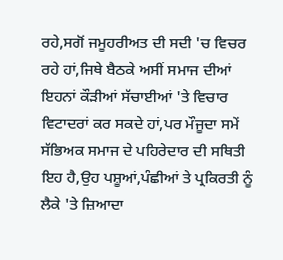ਰਹੇ,ਸਗੋਂ ਜਮੂਹਰੀਅਤ ਦੀ ਸਦੀ 'ਚ ਵਿਚਰ ਰਹੇ ਹਾਂ,ਜਿਥੇ ਬੈਠਕੇ ਅਸੀਂ ਸਮਾਜ ਦੀਆਂ ਇਹਨਾਂ ਕੌੜੀਆਂ ਸੱਚਾਈਆਂ 'ਤੇ ਵਿਚਾਰ ਵਿਟਾਦਰਾਂ ਕਰ ਸਕਦੇ ਹਾਂ,ਪਰ ਮੌਜੂਦਾ ਸਮੇਂ ਸੱਭਿਅਕ ਸਮਾਜ ਦੇ ਪਹਿਰੇਦਾਰ ਦੀ ਸਥਿਤੀ ਇਹ ਹੈ,ਉਹ ਪਸ਼ੂਆਂ,ਪੰਛੀਆਂ ਤੇ ਪ੍ਰਕਿਰਤੀ ਨੂੰ ਲੈਕੇ 'ਤੇ ਜ਼ਿਆਦਾ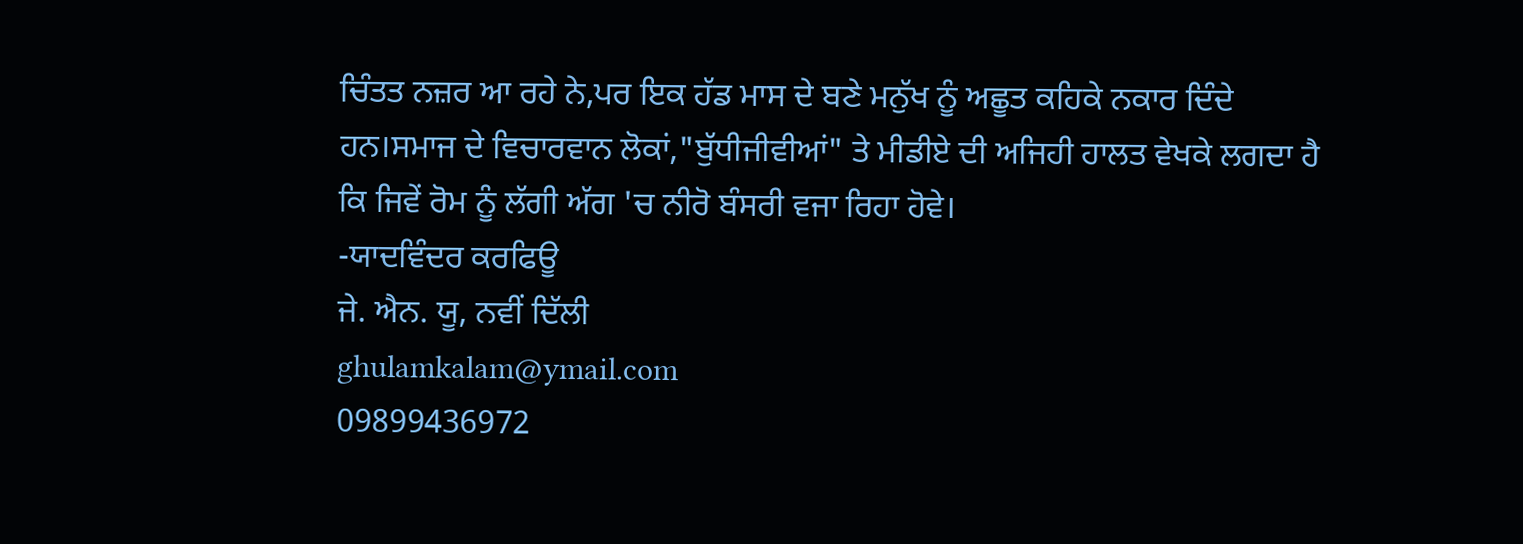ਚਿੰਤਤ ਨਜ਼ਰ ਆ ਰਹੇ ਨੇ,ਪਰ ਇਕ ਹੱਡ ਮਾਸ ਦੇ ਬਣੇ ਮਨੁੱਖ ਨੂੰ ਅਛੂਤ ਕਹਿਕੇ ਨਕਾਰ ਦਿੰਦੇ ਹਨ।ਸਮਾਜ ਦੇ ਵਿਚਾਰਵਾਨ ਲੋਕਾਂ,"ਬੁੱਧੀਜੀਵੀਆਂ" ਤੇ ਮੀਡੀਏ ਦੀ ਅਜਿਹੀ ਹਾਲਤ ਵੇਖਕੇ ਲਗਦਾ ਹੈ ਕਿ ਜਿਵੇਂ ਰੋਮ ਨੂੰ ਲੱਗੀ ਅੱਗ 'ਚ ਨੀਰੋ ਬੰਸਰੀ ਵਜਾ ਰਿਹਾ ਹੋਵੇ।
-ਯਾਦਵਿੰਦਰ ਕਰਫਿਊ
ਜੇ. ਐਨ. ਯੂ, ਨਵੀਂ ਦਿੱਲੀ
ghulamkalam@ymail.com
09899436972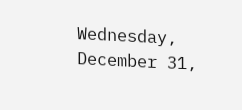Wednesday, December 31,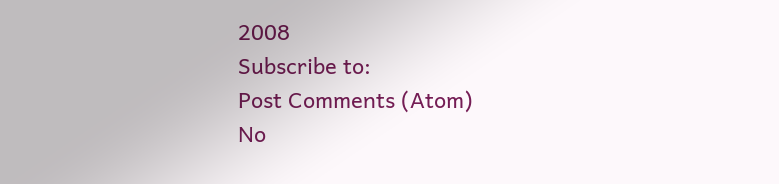2008
Subscribe to:
Post Comments (Atom)
No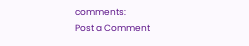comments:
Post a Comment